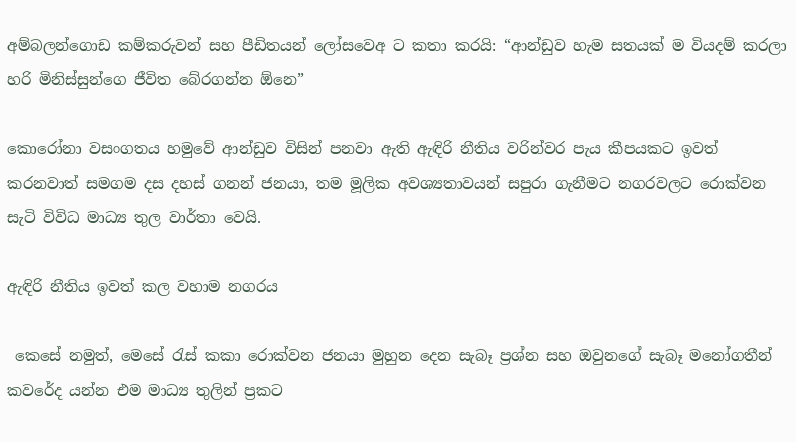අම්බලන්ගොඩ කම්කරුවන් සහ පීඩිතයන් ලෝසවෙඅ ට කතා කරයි: “ආන්ඩුව හැම සතයක් ම වියදම් කරලා හරි මිනිස්සුන්ගෙ ජීවිත බේරගන්න ඕනෙ”

කොරෝනා වසංගතය හමුවේ ආන්ඩුව විසින් පනවා ඇති ඇඳිරි නීතිය වරින්වර පැය කීපයකට ඉවත් කරනවාත් සමගම දස දහස් ගනන් ජනයා, තම මූලික අවශ්‍යතාවයන් සපුරා ගැනීමට නගරවලට රොක්වන සැටි විවිධ මාධ්‍ය තුල වාර්තා වෙයි.

ඇඳිරි නීතිය ඉවත් කල වහාම නගරය

 කෙසේ නමුත්, මෙසේ රැස් කකා රොක්වන ජනයා මුහුන දෙන සැබෑ ප්‍රශ්න සහ ඔවුනගේ සැබෑ මනෝගතීන් කවරේද යන්න එම මාධ්‍ය තුලින් ප්‍රකට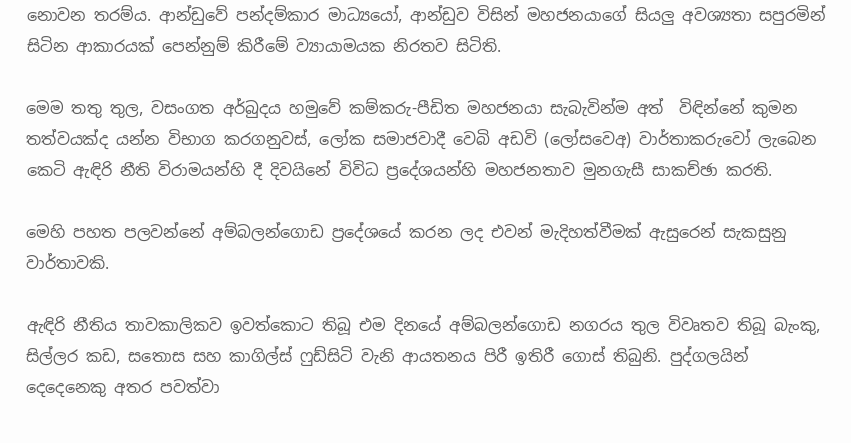නොවන තරම්ය. ආන්ඩුවේ පන්දම්කාර මාධ්‍යයෝ, ආන්ඩුව විසින් මහජනයාගේ සියලු අවශ්‍යතා සපුරමින් සිටින ආකාරයක් පෙන්නුම් කිරීමේ ව්‍යායාමයක නිරතව සිටිති.

මෙම තතු තුල, වසංගත අර්බුදය හමුවේ කම්කරු-පීඩිත මහජනයා සැබැවින්ම අත්  විඳින්නේ කුමන තත්වයක්ද යන්න විභාග කරගනුවස්, ලෝක සමාජවාදී වෙබි අඩවි (ලෝසවෙඅ) වාර්තාකරුවෝ ලැබෙන කෙටි ඇඳිරි නීති විරාමයන්හි දී දිවයිනේ විවිධ ප්‍රදේශයන්හි මහජනතාව මුනගැසී සාකච්ඡා කරති.

මෙහි පහත පලවන්නේ අම්බලන්ගොඩ ප්‍රදේශයේ කරන ලද එවන් මැදිහත්වීමක් ඇසුරෙන් සැකසුනු වාර්තාවකි.

ඇඳිරි නීතිය තාවකාලිකව ඉවත්කොට තිබූ එම දිනයේ අම්බලන්ගොඩ නගරය තුල විවෘතව තිබූ බැංකු, සිල්ලර කඩ, සතොස සහ කාගිල්ස් ෆුඩ්සිටි වැනි ආයතනය පිරී ඉතිරී ගොස් තිබුනි. පුද්ගලයින් දෙදෙනෙකු අතර පවත්වා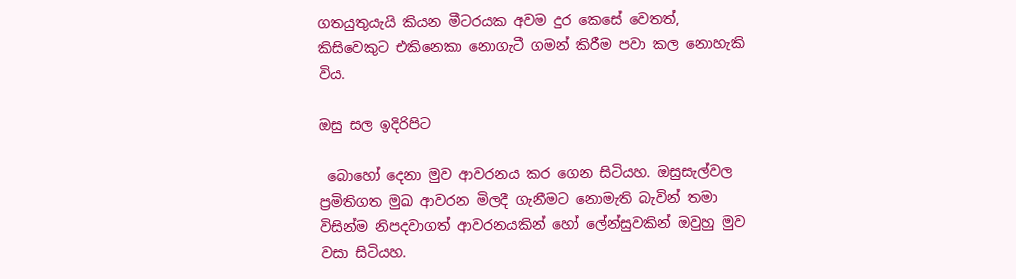ගතයුතුයැයි කියන මීටරයක අවම දුර කෙසේ වෙතත්,  කිසිවෙකුට එකිනෙකා නොගැටී ගමන් කිරීම පවා කල නොහැකි විය.

ඔසු සල ඉදිරිපිට

 බොහෝ දෙනා මුව ආවරනය කර ගෙන සිටියහ. ඔසුසැල්වල ප්‍රමිතිගත මුඛ ආවරන මිලදී ගැනීමට නොමැති බැවින් තමා විසින්ම නිපදවාගත් ආවරනයකින් හෝ ලේන්සුවකින් ඔවුහු මුව වසා සිටියහ.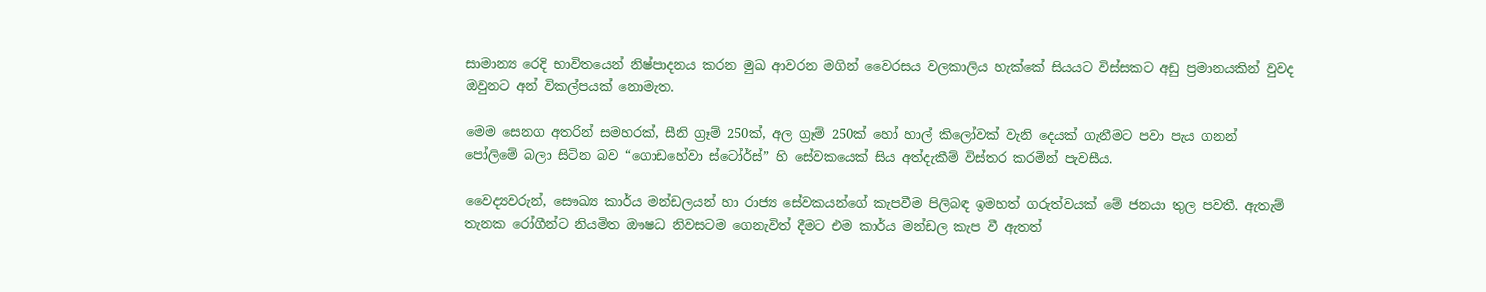සාමාන්‍ය රෙදි භාවිතයෙන් නිෂ්පාදනය කරන මුඛ ආවරන මගින් වෛරසය වලකාලිය හැක්කේ සියයට විස්සකට අඩු ප්‍රමානයකින් වුවද ඔවුනට අන් විකල්පයක් නොමැත.

මෙම සෙනග අතරින් සමහරක්, සීනි ග්‍රෑම් 250ක්, අල ග්‍රෑම් 250ක් හෝ හාල් කිලෝවක් වැනි දෙයක් ගැනීමට පවා පැය ගනන් පෝලිමේ බලා සිටින බව “ගොඩහේවා ස්ටෝර්ස්” හි සේවකයෙක් සිය අත්දැකීම් විස්තර කරමින් පැවසීය.

වෛද්‍යවරුන්, සෞඛ්‍ය කාර්ය මන්ඩලයන් හා රාජ්‍ය සේවකයන්ගේ කැපවීම පිලිබඳ ඉමහත් ගරුත්වයක් මේ ජනයා තුල පවතී. ඇතැම් තැනක රෝගීන්ට නියමිත ඖෂධ නිවසටම ගෙනැවිත් දීමට එම කාර්ය මන්ඩල කැප වී ඇතත්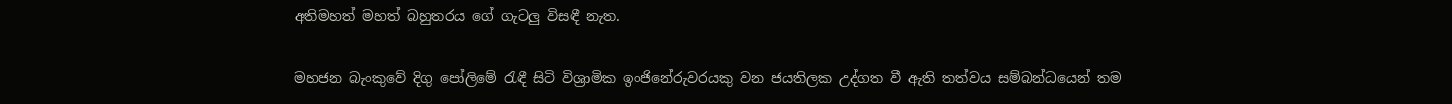අතිමහත් මහත් බහුතරය ගේ ගැටලු විසඳී නැත.

මහජන බැංකුවේ දිගු පෝලිමේ රැඳී සිටි විශ්‍රාමික ඉංජිනේරුවරයකු වන ජයතිලක උද්ගත වී ඇති තත්වය සම්බන්ධයෙන් තම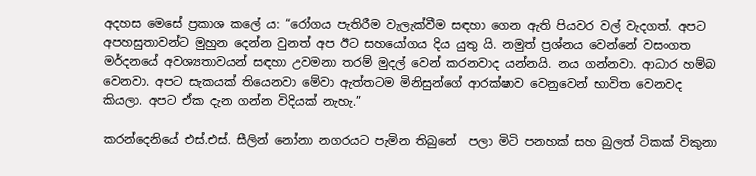අදහස මෙසේ ප්‍රකාශ කලේ ය: “රෝගය පැතිරීම වැලැක්වීම සඳහා ගෙන ඇති පියවර වල් වැදගත්. අපට අපහසුතාවන්ට මුහුන දෙන්න වුනත් අප ඊට සහයෝගය දිය යුතු යි. නමුත් ප්‍රශ්නය වෙන්නේ වසංගත මර්දනයේ අවශ්‍යතාවයන් සඳහා උවමනා තරම් මුදල් වෙන් කරනවාද යන්නයි. නය ගන්නවා. ආධාර හම්බ වෙනවා. අපට සැකයක් තියෙනවා මේවා ඇත්තටම මිනිසුන්ගේ ආරක්ෂාව වෙනුවෙන් භාවිත වෙනවද කියලා. අපට ඒක දැන ගන්න විදියක් නැහැ.”

කරන්දෙනියේ එස්.එස්. සීලින් නෝනා නගරයට පැමින තිබුනේ  පලා මිටි පනහක් සහ බුලත් ටිකක් විකුනා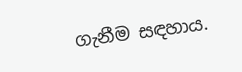ගැනීම සඳහාය.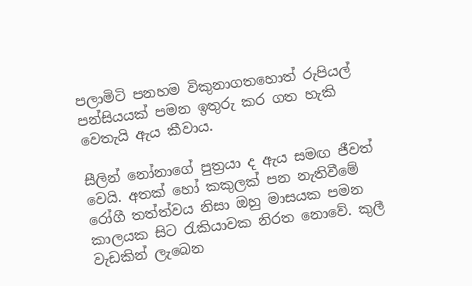පලාමිටි පනහම විකුනාගතහොත් රුපියල් පන්සියයක් පමන ඉතුරු කර ගත හැකි වෙතැයි ඇය කීවාය.

සීලින් නෝනාගේ පුත්‍රයා ද ඇය සමඟ ජීවත් වෙයි. අතක් හෝ කකුලක් පන නැතිවීමේ රෝගී තත්ත්වය නිසා ඔහු මාසයක පමන කාලයක සිට රැකියාවක නිරත නොවේ. කුලී වැඩකින් ලැබෙන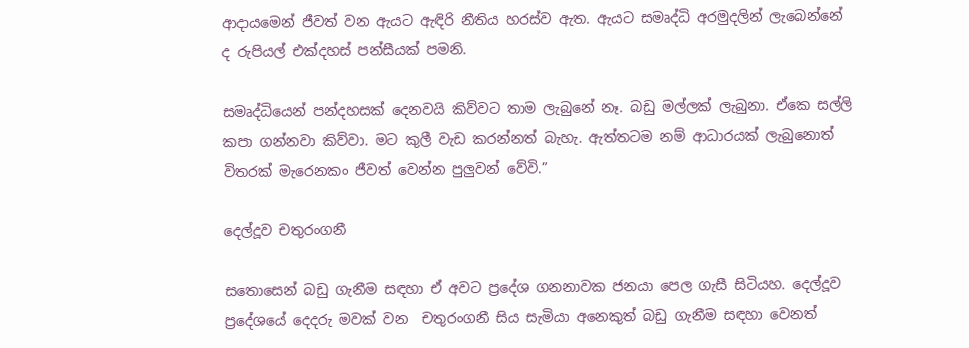ආදායමෙන් ජීවත් වන ඇයට ඇඳිරි නීතිය හරස්ව ඇත. ඇයට සමෘද්ධි අරමුදලින් ලැබෙන්නේ ද රුපියල් එක්දහස් පන්සීයක් පමනි.

සමෘද්ධියෙන් පන්දහසක් දෙනවයි කිව්වට තාම ලැබුනේ නෑ. බඩු මල්ලක් ලැබුනා. ඒකෙ සල්ලි කපා ගන්නවා කිව්වා. මට කුලී වැඩ කරන්නත් බැහැ. ඇත්තටම නම් ආධාරයක් ලැබුනොත් විතරක් මැරෙනකං ජීවත් වෙන්න පුලුවන් වේවි.”

දෙල්දූව චතුරංගනී

සතොස‍ෙන් බඩු ගැනීම සඳහා ඒ අවට ප්‍රදේශ ගනනාවක ජනයා පෙල ගැසී සිටියහ. දෙල්දූව ප්‍රදේශයේ දෙදරු මවක් වන  චතුරංගනී සිය සැමියා අනෙකුත් බඩු ගැනීම සඳහා වෙනත්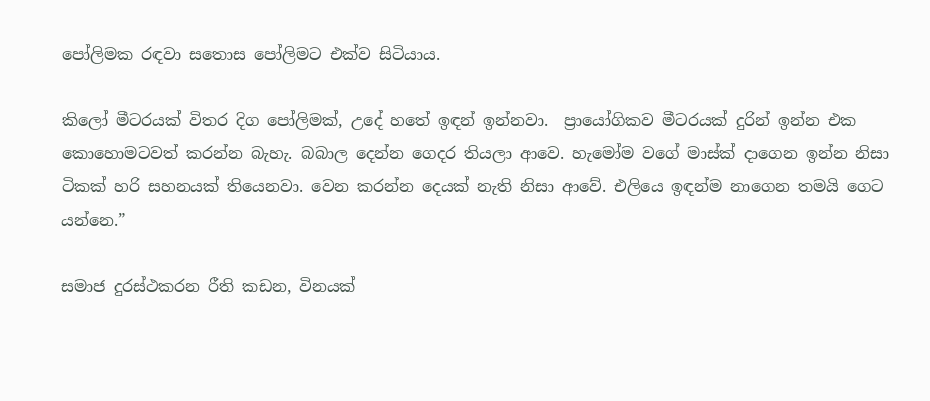පෝලිමක රඳවා සතොස පෝලිමට එක්ව සිටියාය.

කිලෝ මීටරයක් විතර දිග පෝලිමක්, උදේ හතේ ඉඳන් ඉන්නවා.  ප්‍රායෝගිකව මීටරයක් දුරින් ඉන්න එක කොහොමටවත් කරන්න බැහැ. බබාල දෙන්න ගෙදර තියලා ආවෙ. හැමෝම වගේ මාස්ක් දාගෙන ඉන්න නිසා ටිකක් හරි සහනයක් තියෙනවා. වෙන කරන්න දෙයක් නැති නිසා ආවේ. එලියෙ ඉඳන්ම නාගෙන තමයි ගෙට යන්නෙ.”

සමාජ දුරස්ථකරන රීති කඩන, විනයක්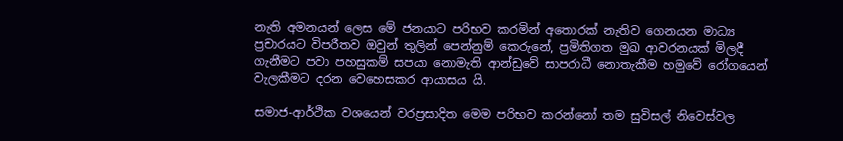නැති අමනයන් ලෙස මේ ජනයාට පරිභව කරමින් අතොරක් නැතිව ගෙනයන මාධ්‍ය ප්‍රචාරයට විපරීතව ඔවුන් තුලින් පෙන්නුම් කෙරුනේ, ප්‍රමිතිගත මුඛ ආවරනයක් මිලදී ගැනීමට පවා පහසුකම් සපයා නොමැති ආන්ඩුවේ සාපරාධී නොතැකීම හමුවේ රෝගයෙන් වැලකීමට දරන වෙහෙසකර ආයාසය යි.

සමාජ-ආර්ථික වශයෙන් වරප්‍රසාදිත මෙම පරිභව කරන්නෝ තම සුවිසල් නිවෙස්වල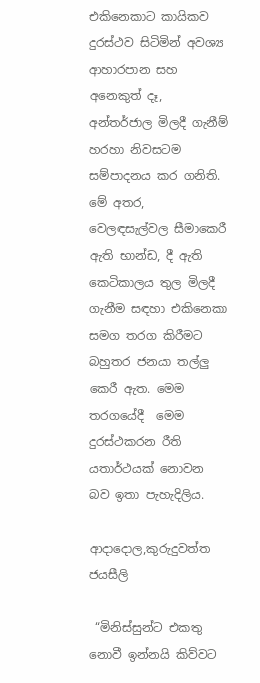එකිනෙකාට කායිකව දුරස්ථව සිටිමින් අවශ්‍ය ආහාරපාන සහ අනෙකුත් දෑ, අන්තර්ජාල මිලදී ගැනීම් හරහා නිවසටම සම්පාදනය කර ගනිති. මේ අතර, වෙලඳසැල්වල සීමාකෙරී ඇති භාන්ඩ, දී ඇති කෙටිකාලය තුල මිලදී ගැනීම සඳහා එකිනෙකා සමග තරග කිරීමට බහුතර ජනයා තල්ලු කෙරී ඇත. මෙම තරගයේදී  මෙම දුරස්ථකරන රීති යතාර්ථයක් නොවන බව ඉතා පැහැදිලිය.

ආදාදොල,කුරුදුවත්ත ජයසීලි

 “මිනිස්සුන්ට එකතු නොවී ඉන්නයි කිව්වට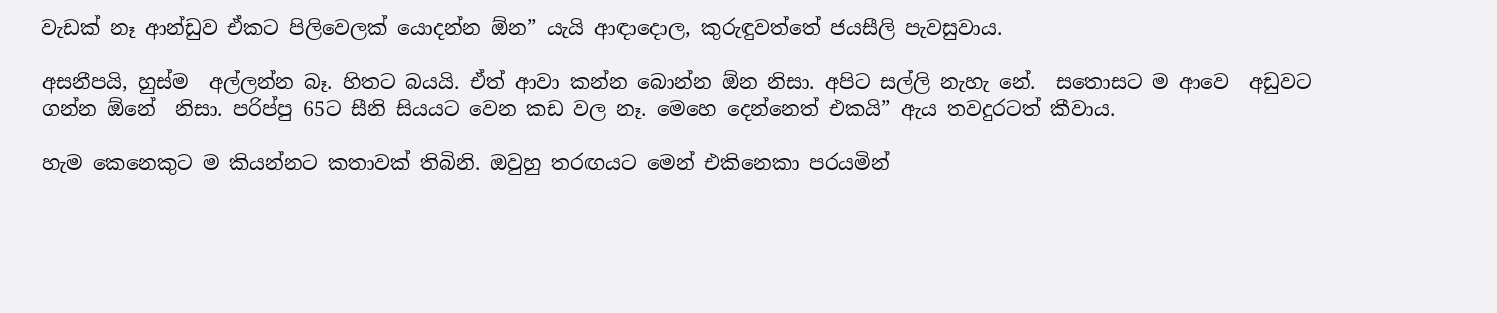වැඩක් නෑ ආන්ඩුව ඒකට පිලිවෙලක් යොදන්න ඕන” යැයි ආඳාදොල, කුරුඳුවත්තේ ජයසීලි පැවසුවාය.

අසනීපයි, හුස්ම  අල්ලන්න බෑ. හිතට බයයි. ඒත් ආවා කන්න බොන්න ඕන නිසා. අපිට සල්ලි නැහැ නේ.  සතොසට ම ආවෙ  අඩුවට ගන්න ඕනේ  නිසා. පරිප්පු 65ට සීනි සියයට වෙන කඩ වල නෑ. මෙහෙ දෙන්නෙත් එකයි” ඇය තවදුරටත් කීවාය.

හැම කෙනෙකුට ම කියන්නට කතාවක් තිබිනි. ඔවුහු තරඟයට මෙන් එකිනෙකා පරයමින්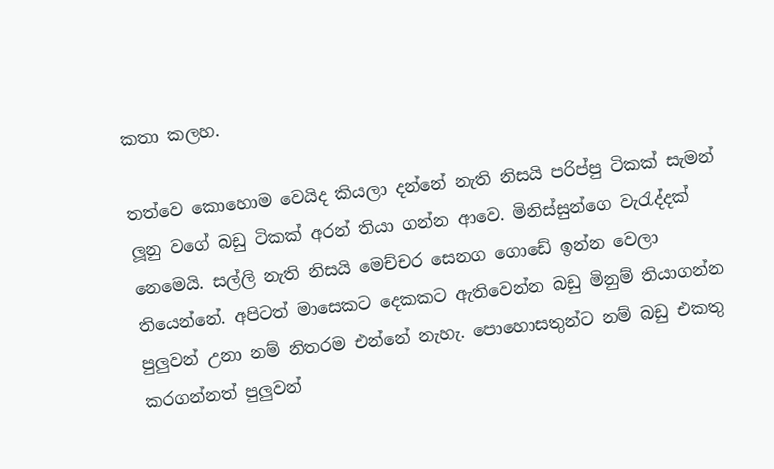කතා කලහ.

තත්වෙ කොහොම වෙයිද කියලා දන්නේ නැති නිසයි පරිප්පු ටිකක් සැමන් ලූනු වගේ බඩු ටිකක් අරන් තියා ගන්න ආවෙ. මිනිස්සුන්ගෙ වැරැද්දක් නෙමෙයි. සල්ලි නැති නිසයි මෙච්චර සෙනග ගොඩේ ඉන්න වෙලා තියෙන්නේ. අපිටත් මාසෙකට දෙකකට ඇතිවෙන්න බඩු මිනුම් තියාගන්න පුලුවන් උනා නම් නිතරම එන්නේ නැහැ. පොහොසතුන්ට නම් බඩු එකතු කරගන්නත් පුලුවන්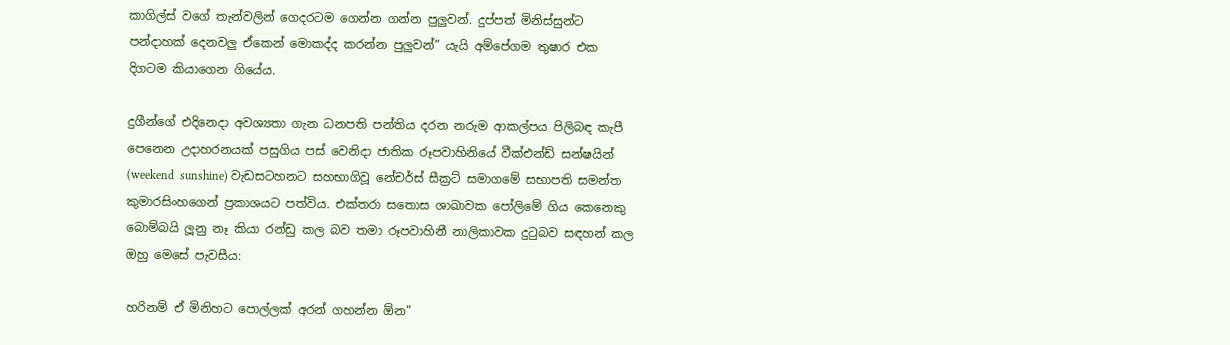කාගිල්ස් වගේ තැන්වලින් ගෙදරටම ගෙන්න ගන්න පුලුවන්. දුප්පත් මිනිස්සුන්ට පන්දාහක් දෙනවලු ඒකෙන් මොකද්ද කරන්න පුලුවන්” යැයි අම්පේගම තුෂාර එක දිගටම කියාගෙන ගියේය.

දුගීන්ගේ එදිනෙදා අවශ්‍යතා ගැන ධනපති පන්තිය දරන නරුම ආකල්පය පිලිබඳ කැපී පෙනෙන උදාහරනයක් පසුගිය පස් වෙනිදා ජාතික රූපවාහිනියේ වීක්එන්ඩ් සන්ෂයින් (weekend  sunshine) වැඩසටහනට සහභාගිවූ නේචර්ස් සීක්‍රට් සමාගමේ සභාපති සමන්ත කුමාරසිංහගෙන් ප්‍රකාශයට පත්විය. එක්තරා සතොස ශාඛාවක පෝලිමේ ගිය කෙනෙකු බොම්බයි ලූනු නෑ කියා රන්ඩු කල බව තමා රූපවාහිනී නාලිකාවක දුටුබව සඳහන් කල ඔහු මෙසේ පැවසීය:

හරිනම් ඒ මිනිහට පොල්ලක් අරන් ගහන්න ඕන”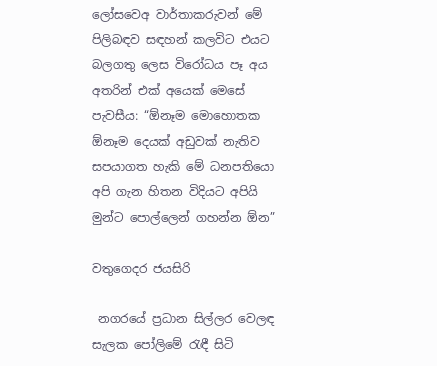ලෝසවෙඅ වාර්තාකරුවන් මේ පිලිබඳව සඳහන් කලවිට එයට බලගතු ලෙස විරෝධය පෑ අය අතරින් එක් අයෙක් මෙසේ පැවසීය: “ඕනෑම මොහොතක ඕනෑම දෙයක් අඩුවක් නැතිව සපයාගත හැකි මේ ධනපතියො අපි ගැන හිතන විදියට අපියි මුන්ට පොල්ලෙන් ගහන්න ඕන”

වතුගෙදර ජයසිරි

 නගරයේ ප්‍රධාන සිල්ලර වෙලඳ සැලක පෝලිමේ රැඳී සිටි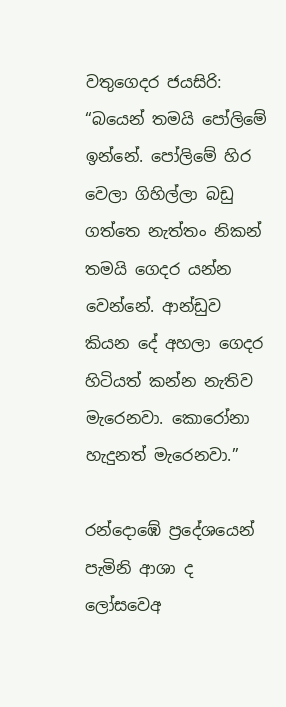වතුගෙදර ජයසිරි: “බයෙන් තමයි පෝලිමේ ඉන්නේ. පෝලිමේ හිර වෙලා ගිහිල්ලා බඩු ගත්තෙ නැත්තං නිකන් තමයි ගෙදර යන්න වෙන්නේ. ආන්ඩුව කියන දේ අහලා ගෙදර හිටියත් කන්න නැතිව මැරෙනවා. කොරෝනා හැදුනත් මැරෙනවා.”

රන්දොඹේ ප්‍රදේශයෙන් පැමිනි ආශා ද ලෝසවෙඅ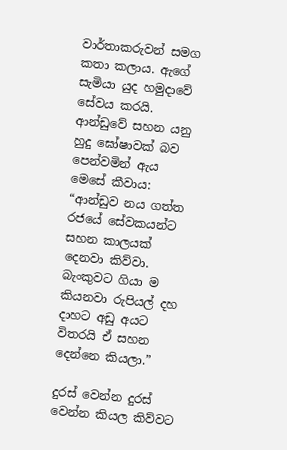වාර්තාකරුවන් සමග කතා කලාය. ඇගේ සැමියා යුද හමුදාවේ සේවය කරයි. ආන්ඩුවේ සහන යනු හුදු ඝෝෂාවක් බව පෙන්වමින් ඇය මෙසේ කීවාය: “ආන්ඩුව නය ගත්ත රජයේ සේවකයන්ට සහන කාලයක් දෙනවා කිව්වා. බැංකුවට ගියා ම කියනවා රුපියල් දහ දාහට අඩු අයට විතරයි ඒ සහන දෙන්නෙ කියලා.”

දුරස් වෙන්න දුරස් වෙන්න කියල කිව්වට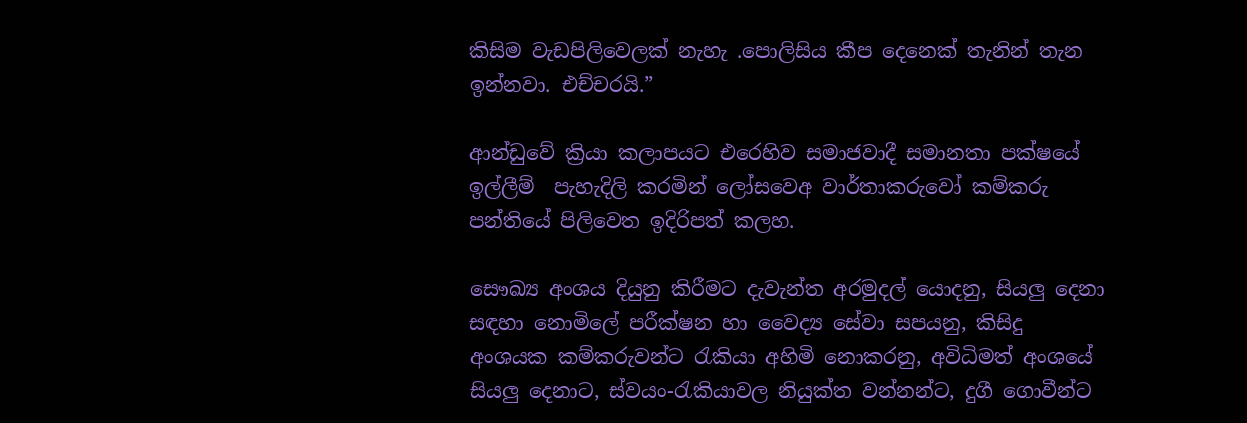කිසිම වැඩපිලිවෙලක් නැහැ .පොලිසිය කීප දෙනෙක් තැනින් තැන ඉන්නවා. එච්චරයි.”

ආන්ඩුවේ ක්‍රියා කලාපයට එරෙහිව සමාජවාදී සමානතා පක්ෂයේ ඉල්ලීම්  පැහැදිලි කරමින් ලෝසවෙඅ වාර්තාකරුවෝ කම්කරු පන්තියේ පිලිවෙත ඉදිරිපත් කලහ.

සෞඛ්‍ය අංශය දියුනු කිරීමට දැවැන්ත අරමුදල් යොදනු, සියලු දෙනා සඳහා නොමිලේ පරීක්ෂන හා වෛද්‍ය සේවා සපයනු, කිසිදු අංශයක කම්කරුවන්ට රැකියා අහිමි නොකරනු, අවිධිමත් අංශයේ සියලු දෙනාට, ස්වයං-රැකියාවල නියුක්ත වන්නන්ට, දුගී ගොවීන්ට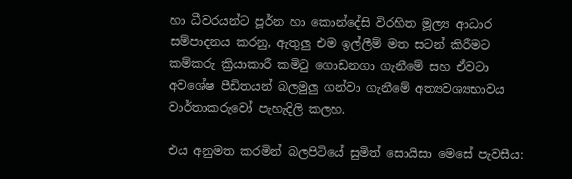හා ධීවරයන්ට පූර්න හා කොන්දේසි විරහිත මූල්‍ය ආධාර සම්පාදනය කරනු, ඇතුලු එම ඉල්ලීම් මත සටන් කිරීමට කම්කරු ක්‍රියාකාරී කමිටු ගොඩනගා ගැනීමේ සහ ඒවටා අවශේෂ පීඩිතයන් බලමුලු ගන්වා ගැනීමේ අත්‍යවශ්‍යභාවය වාර්තාකරුවෝ පැහැදිලි කලහ.

එය අනුමත කරමින් බලපිටියේ සුමිත් සොයිසා මෙසේ පැවසීය: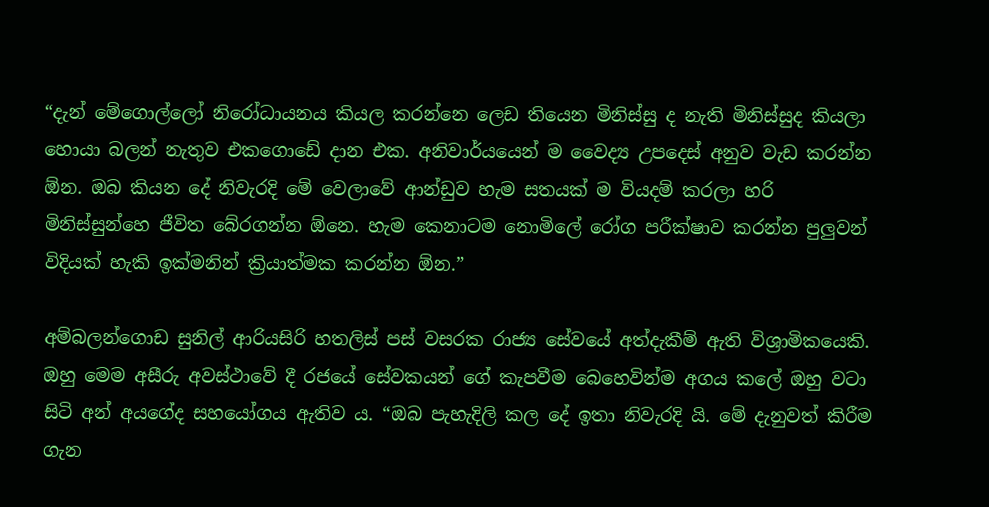“දැන් මේගොල්ලෝ නිරෝධායනය කියල කරන්නෙ ලෙඩ තියෙන මිනිස්සු ද නැති මිනිස්සුද කියලා හොයා බලන් නැතුව එකගොඩේ දාන එක. අනිවාර්යයෙන් ම වෛද්‍ය උපදෙස් අනුව වැඩ කරන්න ඕන. ඔබ කියන දේ නිවැරදි මේ වෙලාවේ ආන්ඩුව හැම සතයක් ම වියදම් කරලා හරි මිනිස්සුන්හෙ ජීවිත බේරගන්න ඕනෙ. හැම කෙනාටම නොමිලේ රෝග පරීක්ෂාව කරන්න පුලුවන් විදියක් හැකි ඉක්මනින් ක්‍රියාත්මක කරන්න ඕන.”

අම්බලන්ගොඩ සුනිල් ආරියසිරි හතලිස් පස් වසරක රාජ්‍ය සේවයේ අත්දැකීම් ඇති විශ්‍රාමිකයෙකි. ඔහු මෙම අසීරු අවස්ථාවේ දී රජයේ සේවකයන් ගේ කැපවීම බෙහෙවින්ම අගය කලේ ඔහු වටා සිටි අන් අයගේද සහයෝගය ඇතිව ය. “ඔබ පැහැදිලි කල දේ ඉතා නිවැරදි යි. මේ දැනුවත් කිරීම ගැන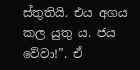ස්තුතියි. එය අගය කල යුතු ය. ජය වේවා!”. ඒ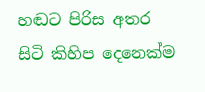හඬට පිරිස අතර සිටි කිහිප දෙනෙක්ම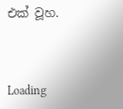එක් වූහ.



Loading